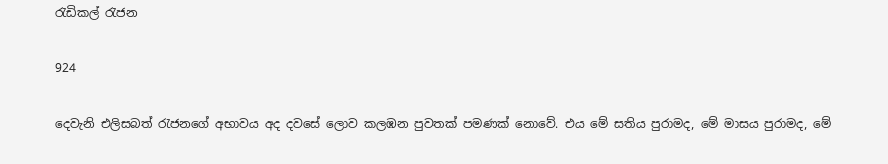රැඩිකල් රැජන

924

දෙවැනි එලිසබත් රැජනගේ අභාවය අද දවසේ ලොව කලඹන පුවතක් පමණක් නොවේ. එය මේ සතිය පුරාමද, මේ මාසය පුරාමද, මේ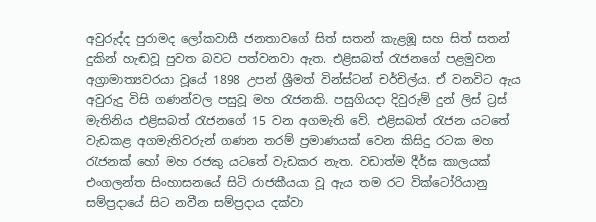අවුරුද්ද පුරාමද ලෝකවාසී ජනතාවගේ සිත් සතන් කැළඹූ සහ සිත් සතන් දුකින් හැඬවූ පුවත බවට පත්වනවා ඇත. එළිසබත් රැජනගේ පළමුවන අග්‍රාමාත්‍යවරයා වූයේ 1898 උපන් ශ්‍රීමත් වින්ස්ටන් චර්චිල්ය. ඒ වනවිට ඇය අවුරුදු විසි ගණන්වල පසුවූ මහ රැජනකි. පසුගියදා දිවුරුම් දුන් ලිස් ට්‍රස් මැතිනිය එළිසබත් රැජනගේ 15 වන අගමැති වේ. එළිසබත් රැජන යටතේ වැඩකළ අගමැතිවරුන් ගණන තරම් ප්‍රමාණයක් වෙන කිසිදු රටක මහ රැජනක් හෝ මහ රජකු යටතේ වැඩකර නැත. වඩාත්ම දීර්ඝ කාලයක් එංගලන්ත සිංහාසනයේ සිටි රාජකීයයා වූ ඇය තම රට වික්ටෝරියානු සම්ප්‍රදායේ සිට නවීන සම්ප්‍රදාය දක්වා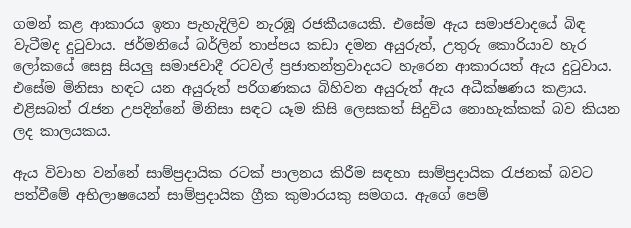ගමන් කළ ආකාරය ඉතා පැහැදිලිව නැරඹූ රජකීයයෙකි. එසේම ඇය සමාජවාදයේ බිඳ වැටීමද දුටුවාය. ජර්මනියේ බර්ලින් තාප්පය කඩා දමන අයුරුත්, උතුරු කොරියාව හැර ලෝකයේ සෙසු සියලු සමාජවාදී රටවල් ප්‍රජාතන්ත්‍රවාදයට හැරෙන ආකාරයත් ඇය දුටුවාය. එසේම මිනිසා හඳට යන අයුරුත් පරිගණකය බිහිවන අයුරුත් ඇය අධීක්ෂණය කළාය. එළිසබත් රැජන උපදින්නේ මිනිසා සඳට යෑම කිසි ලෙසකත් සිදුවිය නොහැක්කක් බව කියන ලද කාලයකය.

ඇය විවාහ වන්නේ සාම්ප්‍රදායික රටක් පාලනය කිරීම සඳහා සාම්ප්‍රදායික රැජනක් බවට පත්වීමේ අභිලාෂයෙන් සාම්ප්‍රදායික ග්‍රීක කුමාරයකු සමගය. ඇගේ පෙම්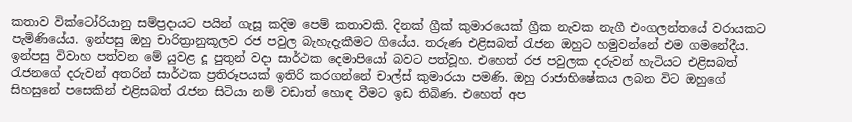කතාව වික්ටෝරියානු සම්ප්‍රදායට පයින් ගැසූ කදිම පෙම් කතාවකි. දිනක් ග්‍රීක් කුමාරයෙක් ග්‍රීක නැවක නැගී එංගලන්තයේ වරායකට පැමිණියේය. ඉන්පසු ඔහු චාරිත්‍රානුකූලව රජ පවුල බැහැදැකීමට ගියේය. තරුණ එළිසබත් රැජන ඔහුට හමුවන්නේ එම ගමනේදීය. ඉන්පසු විවාහ පත්වන මේ යුවළ දූ පුතුන් වදා සාර්ථක දෙමාපියෝ බවට පත්වූහ. එහෙත් රජ පවුලක දරුවන් හැටියට එළිසබත් රැජනගේ දරුවන් අතරින් සාර්ථක ප්‍රතිරූපයක් ඉතිරි කරගන්නේ චාල්ස් කුමාරයා පමණි. ඔහු රාජාභිෂේකය ලබන විට ඔහුගේ සිහසුනේ පසෙකින් එළිසබත් රැජන සිටියා නම් වඩාත් හොඳ වීමට ඉඩ තිබිණ. එහෙත් අප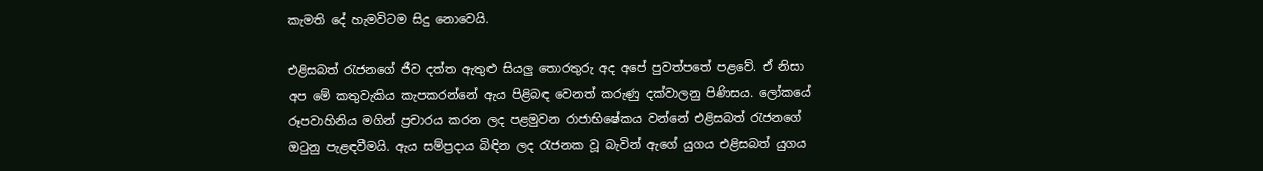කැමති දේ හැමවිටම සිදු නොවෙයි.

එළිසබත් රැජනගේ ජීව දත්ත ඇතුළු සියලු තොරතුරු අද අපේ පුවත්පතේ පළවේ. ඒ නිසා අප මේ කතුවැකිය කැපකරන්නේ ඇය පිළිබඳ වෙනත් කරුණු දක්වාලනු පිණිසය. ලෝකයේ රූපවාහිනිය මගින් ප්‍රචාරය කරන ලද පළමුවන රාජාභිෂේකය වන්නේ එළිසබත් රැජනගේ ඔටුනු පැළඳවීමයි. ඇය සම්ප්‍රදාය බිඳින ලද රැජනක වූ බැවින් ඇගේ යුගය එළිසබත් යුගය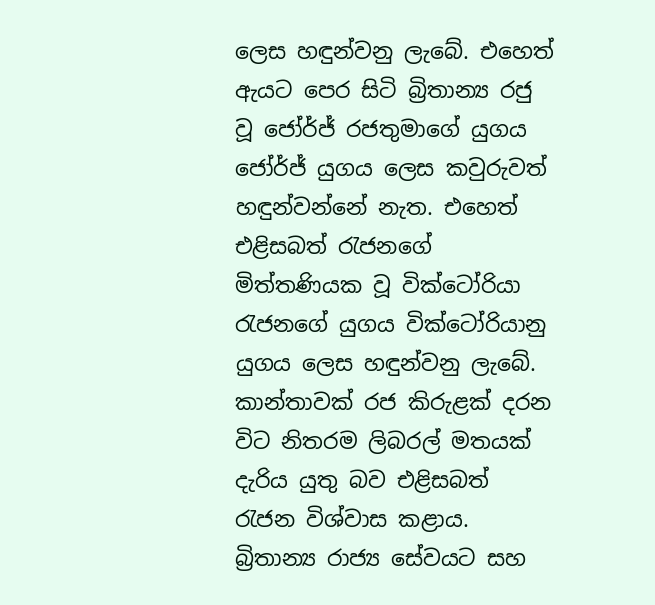ලෙස හඳුන්වනු ලැබේ. එහෙත් ඇයට පෙර සිටි බ්‍රිතාන්‍ය රජු වූ ජෝර්ජ් රජතුමාගේ යුගය ජෝර්ජ් යුගය ලෙස කවුරුවත් හඳුන්වන්නේ නැත. එහෙත් එළිසබත් රැජනගේ මිත්තණියක වූ වික්ටෝරියා රැජනගේ යුගය වික්ටෝරියානු යුගය ලෙස හඳුන්වනු ලැබේ. කාන්තාවක් රජ කිරුළක් දරන විට නිතරම ලිබරල් මතයක් දැරිය යුතු බව එළිසබත් රැජන විශ්වාස කළාය. බ්‍රිතාන්‍ය රාජ්‍ය සේවයට සහ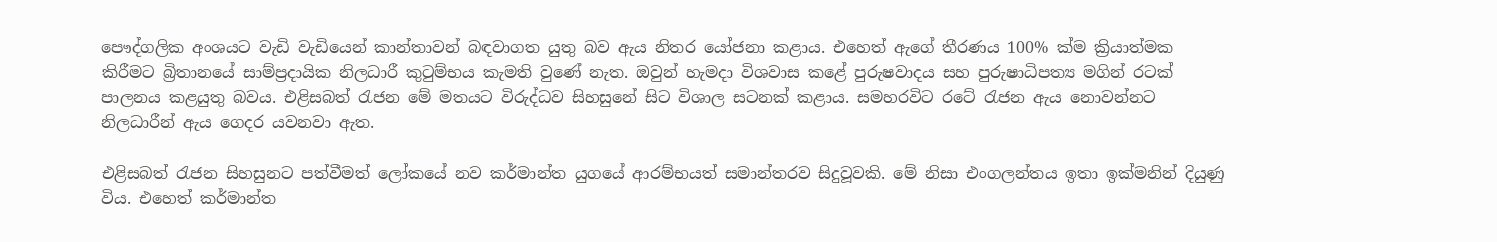පෞද්ගලික අංශයට වැඩි වැඩියෙන් කාන්තාවන් බඳවාගත යුතු බව ඇය නිතර යෝජනා කළාය. එහෙත් ඇගේ තීරණය 100% ක්ම ක්‍රියාත්මක කිරීමට බ්‍රිතානයේ සාම්ප්‍රදායික නිලධාරී කුටුම්භය කැමති වුණේ නැත. ඔවුන් හැමදා විශවාස කළේ පුරුෂවාදය සහ පුරුෂාධිපත්‍ය මගින් රටක් පාලනය කළයුතු බවය. එළිසබත් රැජන මේ මතයට විරුද්ධව සිහසුනේ සිට විශාල සටනක් කළාය. සමහරවිට රටේ රැජන ඇය නොවන්නට නිලධාරීන් ඇය ගෙදර යවනවා ඇත.

එළිසබත් රැජන සිහසුනට පත්වීමත් ලෝකයේ නව කර්මාන්ත යුගයේ ආරම්භයත් සමාන්තරව සිදුවූවකි. මේ නිසා එංගලන්තය ඉතා ඉක්මනින් දියුණු විය. එහෙත් කර්මාන්ත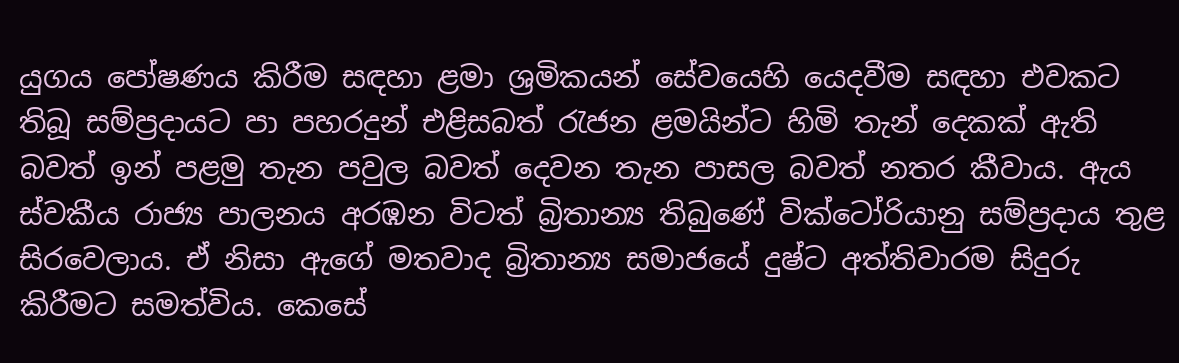යුගය පෝෂණය කිරීම සඳහා ළමා ශ්‍රමිකයන් සේවයෙහි යෙදවීම සඳහා එවකට තිබූ සම්ප්‍රදායට පා පහරදුන් එළිසබත් රැජන ළමයින්ට හිමි තැන් දෙකක් ඇති බවත් ඉන් පළමු තැන පවුල බවත් දෙවන තැන පාසල බවත් නතර කීවාය. ඇය ස්වකීය රාජ්‍ය පාලනය අරඹන විටත් බ්‍රිතාන්‍ය තිබුණේ වික්ටෝරියානු සම්ප්‍රදාය තුළ සිරවෙලාය. ඒ නිසා ඇගේ මතවාද බ්‍රිතාන්‍ය සමාජයේ දුෂ්ට අත්තිවාරම සිදුරු කිරීමට සමත්විය. කෙසේ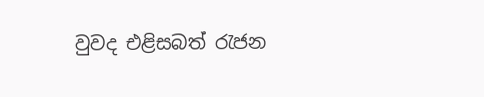වුවද එළිසබත් රැජන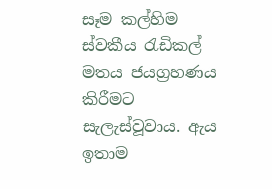සෑම කල්හිම ස්වකීය රැඩිකල් මතය ජයග්‍රහණය කිරීමට සැලැස්වූවාය. ඇය ඉතාම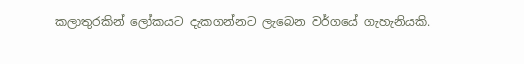කලාතුරකින් ලෝකයට දැකගන්නට ලැබෙන වර්ගයේ ගැහැනියකි.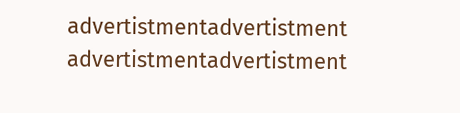advertistmentadvertistment
advertistmentadvertistment